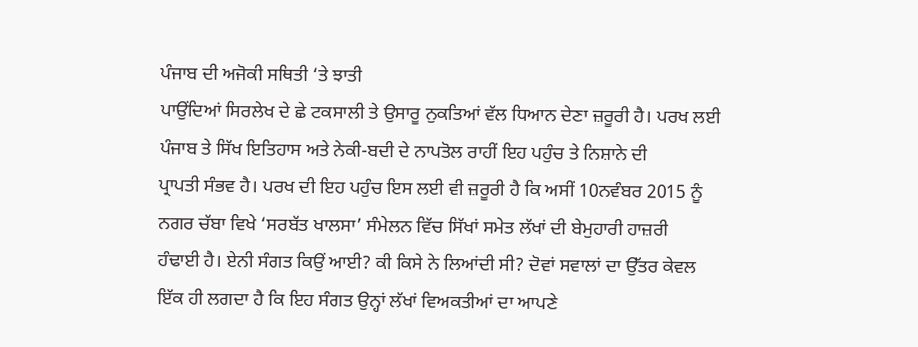ਪੰਜਾਬ ਦੀ ਅਜੋਕੀ ਸਥਿਤੀ ‘ਤੇ ਝਾਤੀ
ਪਾਉਂਦਿਆਂ ਸਿਰਲੇਖ ਦੇ ਛੇ ਟਕਸਾਲੀ ਤੇ ਉਸਾਰੂ ਨੁਕਤਿਆਂ ਵੱਲ ਧਿਆਨ ਦੇਣਾ ਜ਼ਰੂਰੀ ਹੈ। ਪਰਖ ਲਈ
ਪੰਜਾਬ ਤੇ ਸਿੱਖ ਇਤਿਹਾਸ ਅਤੇ ਨੇਕੀ-ਬਦੀ ਦੇ ਨਾਪਤੋਲ ਰਾਹੀਂ ਇਹ ਪਹੁੰਚ ਤੇ ਨਿਸ਼ਾਨੇ ਦੀ
ਪ੍ਰਾਪਤੀ ਸੰਭਵ ਹੈ। ਪਰਖ ਦੀ ਇਹ ਪਹੁੰਚ ਇਸ ਲਈ ਵੀ ਜ਼ਰੂਰੀ ਹੈ ਕਿ ਅਸੀਂ 10ਨਵੰਬਰ 2015 ਨੂੰ
ਨਗਰ ਚੱਬਾ ਵਿਖੇ ‘ਸਰਬੱਤ ਖਾਲਸਾ’ ਸੰਮੇਲਨ ਵਿੱਚ ਸਿੱਖਾਂ ਸਮੇਤ ਲੱਖਾਂ ਦੀ ਬੇਮੁਹਾਰੀ ਹਾਜ਼ਰੀ
ਹੰਢਾਈ ਹੈ। ਏਨੀ ਸੰਗਤ ਕਿਉਂ ਆਈ? ਕੀ ਕਿਸੇ ਨੇ ਲਿਆਂਦੀ ਸੀ? ਦੋਵਾਂ ਸਵਾਲਾਂ ਦਾ ਉੱਤਰ ਕੇਵਲ
ਇੱਕ ਹੀ ਲਗਦਾ ਹੈ ਕਿ ਇਹ ਸੰਗਤ ਉਨ੍ਹਾਂ ਲੱਖਾਂ ਵਿਅਕਤੀਆਂ ਦਾ ਆਪਣੇ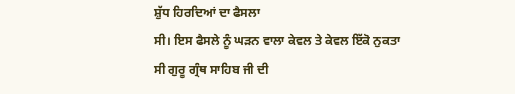ਸ਼ੁੱਧ ਹਿਰਦਿਆਂ ਦਾ ਫੈਸਲਾ
ਸੀ। ਇਸ ਫੈਸਲੇ ਨੂੰ ਘੜਨ ਵਾਲਾ ਕੇਵਲ ਤੇ ਕੇਵਲ ਇੱਕੋ ਨੁਕਤਾ ਸੀ ਗੁਰੂ ਗ੍ਰੰਥ ਸਾਹਿਬ ਜੀ ਦੀ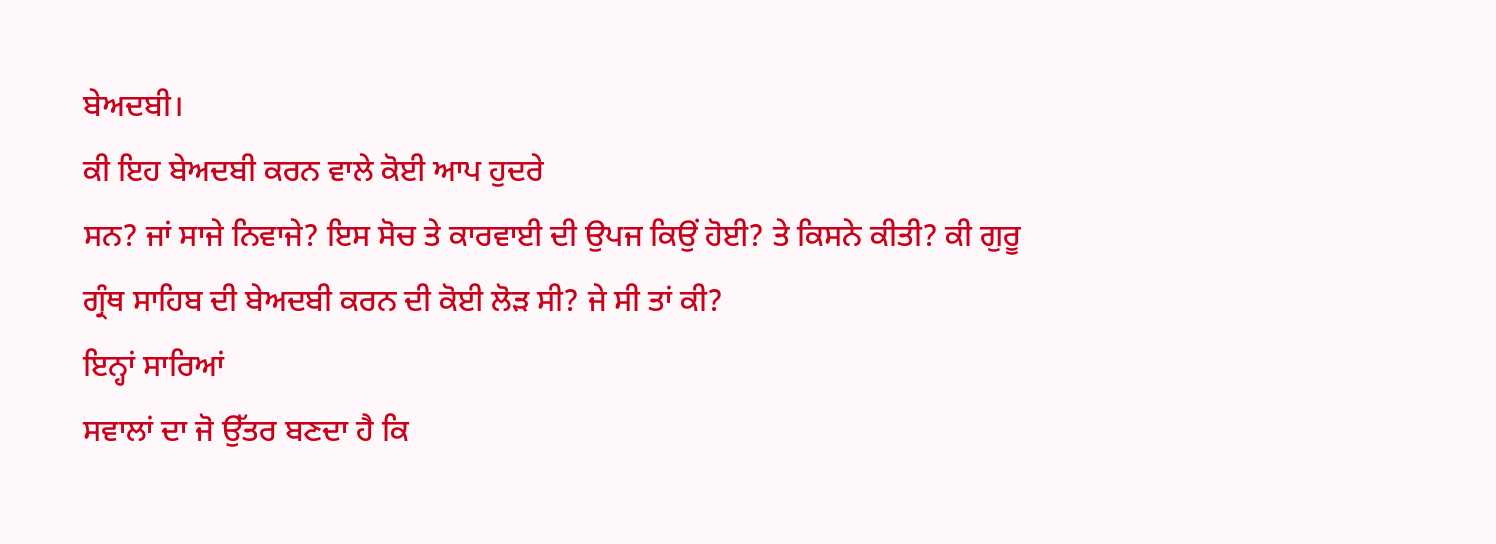ਬੇਅਦਬੀ।
ਕੀ ਇਹ ਬੇਅਦਬੀ ਕਰਨ ਵਾਲੇ ਕੋਈ ਆਪ ਹੁਦਰੇ
ਸਨ? ਜਾਂ ਸਾਜੇ ਨਿਵਾਜੇ? ਇਸ ਸੋਚ ਤੇ ਕਾਰਵਾਈ ਦੀ ਉਪਜ ਕਿਉਂ ਹੋਈ? ਤੇ ਕਿਸਨੇ ਕੀਤੀ? ਕੀ ਗੁਰੂ
ਗ੍ਰੰਥ ਸਾਹਿਬ ਦੀ ਬੇਅਦਬੀ ਕਰਨ ਦੀ ਕੋਈ ਲੋੜ ਸੀ? ਜੇ ਸੀ ਤਾਂ ਕੀ?
ਇਨ੍ਹਾਂ ਸਾਰਿਆਂ
ਸਵਾਲਾਂ ਦਾ ਜੋ ਉੱਤਰ ਬਣਦਾ ਹੈ ਕਿ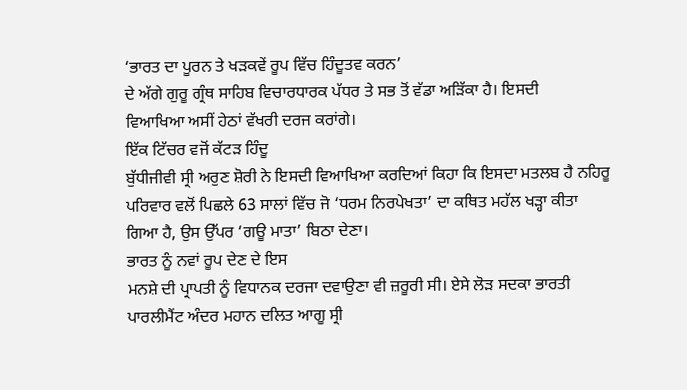‘ਭਾਰਤ ਦਾ ਪੂਰਨ ਤੇ ਖੜਕਵੇਂ ਰੂਪ ਵਿੱਚ ਹਿੰਦੂਤਵ ਕਰਨ’
ਦੇ ਅੱਗੇ ਗੁਰੂ ਗ੍ਰੰਥ ਸਾਹਿਬ ਵਿਚਾਰਧਾਰਕ ਪੱਧਰ ਤੇ ਸਭ ਤੋਂ ਵੱਡਾ ਅੜਿੱਕਾ ਹੈ। ਇਸਦੀ
ਵਿਆਖਿਆ ਅਸੀਂ ਹੇਠਾਂ ਵੱਖਰੀ ਦਰਜ ਕਰਾਂਗੇ।
ਇੱਕ ਟਿੱਚਰ ਵਜੋਂ ਕੱਟੜ ਹਿੰਦੂ
ਬੁੱਧੀਜੀਵੀ ਸ੍ਰੀ ਅਰੁਣ ਸ਼ੋਰੀ ਨੇ ਇਸਦੀ ਵਿਆਖਿਆ ਕਰਦਿਆਂ ਕਿਹਾ ਕਿ ਇਸਦਾ ਮਤਲਬ ਹੈ ਨਹਿਰੂ
ਪਰਿਵਾਰ ਵਲੋਂ ਪਿਛਲੇ 63 ਸਾਲਾਂ ਵਿੱਚ ਜੋ ‘ਧਰਮ ਨਿਰਪੇਖਤਾ’ ਦਾ ਕਥਿਤ ਮਹੱਲ ਖੜ੍ਹਾ ਕੀਤਾ
ਗਿਆ ਹੈ, ਉਸ ਉੱਪਰ ‘ਗਊ ਮਾਤਾ’ ਬਿਠਾ ਦੇਣਾ।
ਭਾਰਤ ਨੂੰ ਨਵਾਂ ਰੂਪ ਦੇਣ ਦੇ ਇਸ
ਮਨਸ਼ੇ ਦੀ ਪ੍ਰਾਪਤੀ ਨੂੰ ਵਿਧਾਨਕ ਦਰਜਾ ਦਵਾਉਣਾ ਵੀ ਜ਼ਰੂਰੀ ਸੀ। ਏਸੇ ਲੋੜ ਸਦਕਾ ਭਾਰਤੀ
ਪਾਰਲੀਮੈਂਟ ਅੰਦਰ ਮਹਾਨ ਦਲਿਤ ਆਗੂ ਸ੍ਰੀ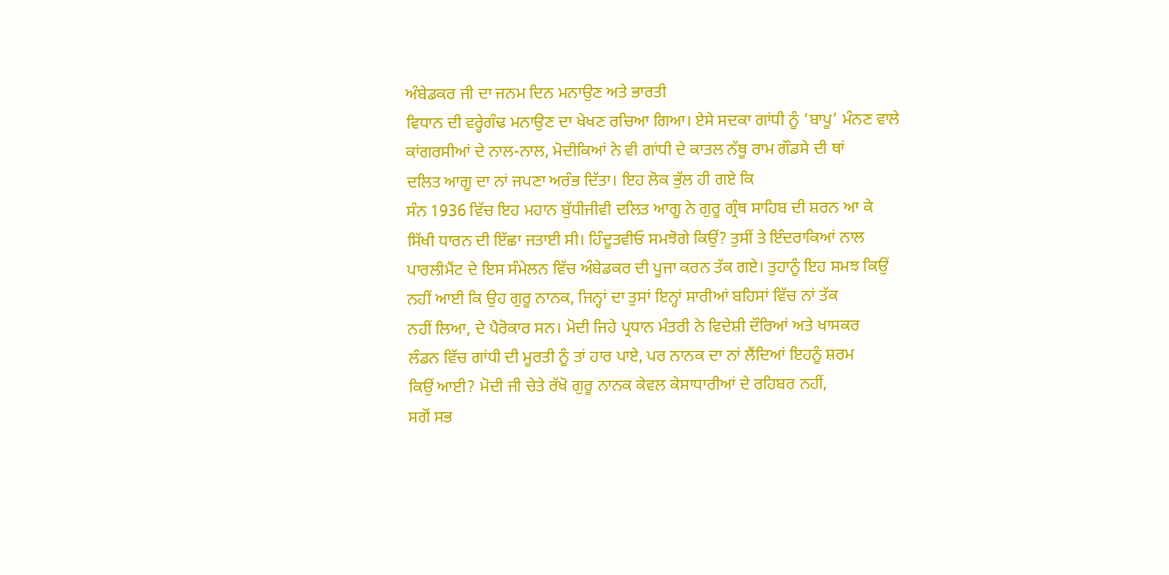ਅੰਬੇਡਕਰ ਜੀ ਦਾ ਜਨਮ ਦਿਨ ਮਨਾਉਣ ਅਤੇ ਭਾਰਤੀ
ਵਿਧਾਨ ਦੀ ਵਰ੍ਹੇਗੰਢ ਮਨਾਉਣ ਦਾ ਖੇਖਣ ਰਚਿਆ ਗਿਆ। ਏਸੇ ਸਦਕਾ ਗਾਂਧੀ ਨੂੰ ‘ਬਾਪੂ’ ਮੰਨਣ ਵਾਲੇ
ਕਾਂਗਰਸੀਆਂ ਦੇ ਨਾਲ-ਨਾਲ, ਮੋਦੀਕਿਆਂ ਨੇ ਵੀ ਗਾਂਧੀ ਦੇ ਕਾਤਲ ਨੱਥੂ ਰਾਮ ਗੌਡਸੇ ਦੀ ਥਾਂ
ਦਲਿਤ ਆਗੂ ਦਾ ਨਾਂ ਜਪਣਾ ਅਰੰਭ ਦਿੱਤਾ। ਇਹ ਲੋਕ ਭੁੱਲ ਹੀ ਗਏ ਕਿ
ਸੰਨ 1936 ਵਿੱਚ ਇਹ ਮਹਾਨ ਬੁੱਧੀਜੀਵੀ ਦਲਿਤ ਆਗੂ ਨੇ ਗੁਰੂ ਗ੍ਰੰਥ ਸਾਹਿਬ ਦੀ ਸ਼ਰਨ ਆ ਕੇ
ਸਿੱਖੀ ਧਾਰਨ ਦੀ ਇੱਛਾ ਜਤਾਈ ਸੀ। ਹਿੰਦੂਤਵੀਓ ਸਮਝੋਗੇ ਕਿਉਂ? ਤੁਸੀਂ ਤੇ ਇੰਦਰਾਕਿਆਂ ਨਾਲ
ਪਾਰਲੀਮੈਂਟ ਦੇ ਇਸ ਸੰਮੇਲਨ ਵਿੱਚ ਅੰਬੇਡਕਰ ਦੀ ਪੂਜਾ ਕਰਨ ਤੱਕ ਗਏ। ਤੁਹਾਨੂੰ ਇਹ ਸਮਝ ਕਿਉਂ
ਨਹੀਂ ਆਈ ਕਿ ਉਹ ਗੁਰੂ ਨਾਨਕ, ਜਿਨ੍ਹਾਂ ਦਾ ਤੁਸਾਂ ਇਨ੍ਹਾਂ ਸਾਰੀਆਂ ਬਹਿਸਾਂ ਵਿੱਚ ਨਾਂ ਤੱਕ
ਨਹੀਂ ਲਿਆ, ਦੇ ਪੈਰੋਕਾਰ ਸਨ। ਮੋਦੀ ਜਿਹੇ ਪ੍ਰਧਾਨ ਮੰਤਰੀ ਨੇ ਵਿਦੇਸ਼ੀ ਦੌਰਿਆਂ ਅਤੇ ਖਾਸਕਰ
ਲੰਡਨ ਵਿੱਚ ਗਾਂਧੀ ਦੀ ਮੂਰਤੀ ਨੂੰ ਤਾਂ ਹਾਰ ਪਾਏ, ਪਰ ਨਾਨਕ ਦਾ ਨਾਂ ਲੈਂਦਿਆਂ ਇਹਨੂੰ ਸ਼ਰਮ
ਕਿਉਂ ਆਈ? ਮੋਦੀ ਜੀ ਚੇਤੇ ਰੱਖੋ ਗੁਰੂ ਨਾਨਕ ਕੇਵਲ ਕੇਸਾਧਾਰੀਆਂ ਦੇ ਰਹਿਬਰ ਨਹੀਂ,
ਸਗੋਂ ਸਭ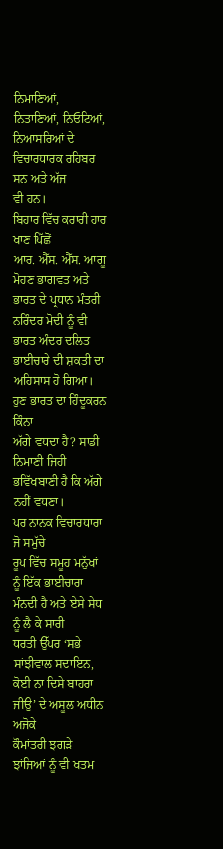ਨਿਮਾਣਿਆਂ, ਨਿਤਾਣਿਆਂ, ਨਿਓਟਿਆਂ, ਨਿਆਸਰਿਆਂ ਦੇ ਵਿਚਾਰਧਾਰਕ ਰਹਿਬਰ ਸਨ ਅਤੇ ਅੱਜ
ਵੀ ਹਨ।
ਬਿਹਾਰ ਵਿੱਚ ਕਰਾਰੀ ਹਾਰ ਖਾਣ ਪਿੱਛੋਂ
ਆਰ. ਐੱਸ. ਐੱਸ. ਆਗੂ ਮੋਹਣ ਭਾਗਵਤ ਅਤੇ ਭਾਰਤ ਦੇ ਪ੍ਰਧਾਨ ਮੰਤਰੀ ਨਰਿੰਦਰ ਮੋਦੀ ਨੂੰ ਵੀ
ਭਾਰਤ ਅੰਦਰ ਦਲਿਤ ਭਾਈਚਾਰੇ ਦੀ ਸ਼ਕਤੀ ਦਾ ਅਹਿਸਾਸ ਹੋ ਗਿਆ। ਹੁਣ ਭਾਰਤ ਦਾ ਹਿੰਦੂਕਰਨ ਕਿੰਨਾ
ਅੱਗੇ ਵਧਦਾ ਹੈ? ਸਾਡੀ ਨਿਮਾਣੀ ਜਿਹੀ ਭਵਿੱਖਬਾਣੀ ਹੈ ਕਿ ਅੱਗੇ ਨਹੀਂ ਵਧਣਾ।
ਪਰ ਨਾਨਕ ਵਿਚਾਰਧਾਰਾ ਜੋ ਸਮੁੱਚੇ
ਰੂਪ ਵਿੱਚ ਸਮੂਹ ਮਨੁੱਖਾਂ ਨੂੰ ਇੱਕ ਭਾਈਚਾਰਾ ਮੰਨਦੀ ਹੈ ਅਤੇ ਏਸੇ ਸੇਧ ਨੂੰ ਲੈ ਕੇ ਸਾਰੀ
ਧਰਤੀ ਉੱਪਰ ‘ਸਭੇ ਸਾਂਝੀਵਾਲ ਸਦਾਇਨ, ਕੋਈ ਨਾ ਦਿਸੇ ਬਾਹਰਾ ਜੀਉ’ ਦੇ ਅਸੂਲ ਅਧੀਨ ਅਜੋਕੇ
ਕੌਮਾਂਤਰੀ ਝਗੜੇ ਝਾਂਜਿਆਂ ਨੂੰ ਵੀ ਖਤਮ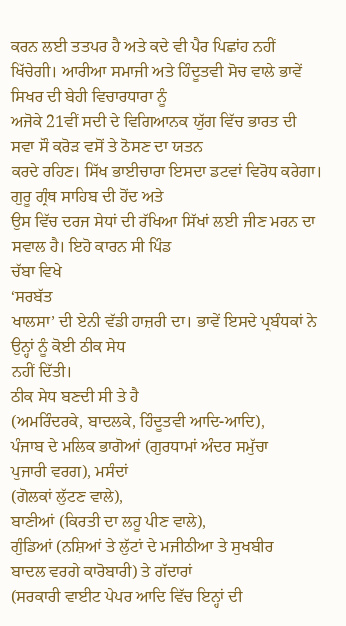ਕਰਨ ਲਈ ਤਤਪਰ ਹੈ ਅਤੇ ਕਦੇ ਵੀ ਪੈਰ ਪਿਛਾਂਹ ਨਹੀਂ
ਖਿੱਚੇਗੀ। ਆਰੀਆ ਸਮਾਜੀ ਅਤੇ ਹਿੰਦੂਤਵੀ ਸੋਚ ਵਾਲੇ ਭਾਵੇਂ ਸਿਖਰ ਦੀ ਬੇਹੀ ਵਿਚਾਰਧਾਰਾ ਨੂੰ
ਅਜੋਕੇ 21ਵੀਂ ਸਦੀ ਦੇ ਵਿਗਿਆਨਕ ਯੁੱਗ ਵਿੱਚ ਭਾਰਤ ਦੀ ਸਵਾ ਸੌ ਕਰੋੜ ਵਸੋਂ ਤੇ ਠੋਸਣ ਦਾ ਯਤਨ
ਕਰਦੇ ਰਹਿਣ। ਸਿੱਖ ਭਾਈਚਾਰਾ ਇਸਦਾ ਡਟਵਾਂ ਵਿਰੋਧ ਕਰੇਗਾ। ਗੁਰੂ ਗ੍ਰੰਥ ਸਾਹਿਬ ਦੀ ਹੋਂਦ ਅਤੇ
ਉਸ ਵਿੱਚ ਦਰਜ ਸੇਧਾਂ ਦੀ ਰੱਖਿਆ ਸਿੱਖਾਂ ਲਈ ਜੀਣ ਮਰਨ ਦਾ ਸਵਾਲ ਹੈ। ਇਹੋ ਕਾਰਨ ਸੀ ਪਿੰਡ
ਚੱਬਾ ਵਿਖੇ
‘ਸਰਬੱਤ
ਖਾਲਸਾ’ ਦੀ ਏਨੀ ਵੱਡੀ ਹਾਜ਼ਰੀ ਦਾ। ਭਾਵੇਂ ਇਸਦੇ ਪ੍ਰਬੰਧਕਾਂ ਨੇ ਉਨ੍ਹਾਂ ਨੂੰ ਕੋਈ ਠੀਕ ਸੇਧ
ਨਹੀਂ ਦਿੱਤੀ।
ਠੀਕ ਸੇਧ ਬਣਦੀ ਸੀ ਤੇ ਹੈ
(ਅਮਰਿੰਦਰਕੇ, ਬਾਦਲਕੇ, ਹਿੰਦੂਤਵੀ ਆਦਿ-ਆਦਿ),
ਪੰਜਾਬ ਦੇ ਮਲਿਕ ਭਾਗੋਆਂ (ਗੁਰਧਾਮਾਂ ਅੰਦਰ ਸਮੁੱਚਾ
ਪੁਜਾਰੀ ਵਰਗ), ਮਸੰਦਾਂ
(ਗੋਲਕਾਂ ਲੁੱਟਣ ਵਾਲੇ),
ਬਾਣੀਆਂ (ਕਿਰਤੀ ਦਾ ਲਹੂ ਪੀਣ ਵਾਲੇ),
ਗੁੰਡਿਆਂ (ਨਸ਼ਿਆਂ ਤੇ ਲੁੱਟਾਂ ਦੇ ਮਜੀਠੀਆ ਤੇ ਸੁਖਬੀਰ
ਬਾਦਲ ਵਰਗੇ ਕਾਰੋਬਾਰੀ) ਤੇ ਗੱਦਾਰਾਂ
(ਸਰਕਾਰੀ ਵਾਈਟ ਪੇਪਰ ਆਦਿ ਵਿੱਚ ਇਨ੍ਹਾਂ ਦੀ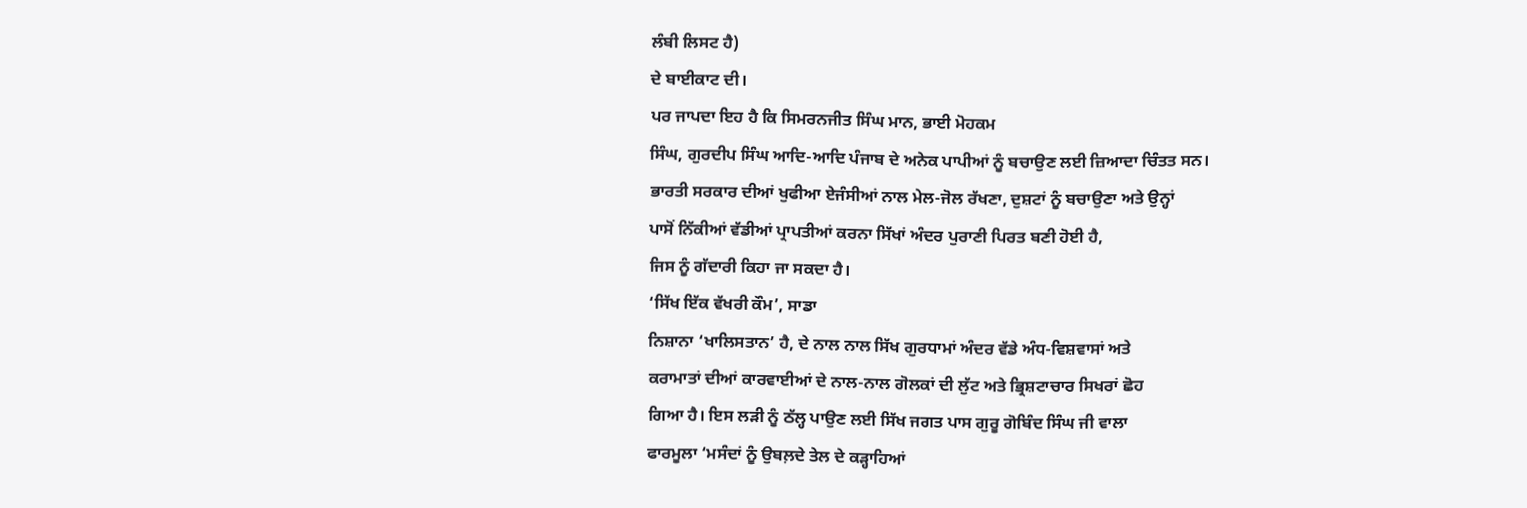ਲੰਬੀ ਲਿਸਟ ਹੈ)
ਦੇ ਬਾਈਕਾਟ ਦੀ।
ਪਰ ਜਾਪਦਾ ਇਹ ਹੈ ਕਿ ਸਿਮਰਨਜੀਤ ਸਿੰਘ ਮਾਨ, ਭਾਈ ਮੋਹਕਮ
ਸਿੰਘ, ਗੁਰਦੀਪ ਸਿੰਘ ਆਦਿ-ਆਦਿ ਪੰਜਾਬ ਦੇ ਅਨੇਕ ਪਾਪੀਆਂ ਨੂੰ ਬਚਾਉਣ ਲਈ ਜ਼ਿਆਦਾ ਚਿੰਤਤ ਸਨ।
ਭਾਰਤੀ ਸਰਕਾਰ ਦੀਆਂ ਖੁਫੀਆ ਏਜੰਸੀਆਂ ਨਾਲ ਮੇਲ-ਜੋਲ ਰੱਖਣਾ, ਦੁਸ਼ਟਾਂ ਨੂੰ ਬਚਾਉਣਾ ਅਤੇ ਉਨ੍ਹਾਂ
ਪਾਸੋਂ ਨਿੱਕੀਆਂ ਵੱਡੀਆਂ ਪ੍ਰਾਪਤੀਆਂ ਕਰਨਾ ਸਿੱਖਾਂ ਅੰਦਰ ਪੁਰਾਣੀ ਪਿਰਤ ਬਣੀ ਹੋਈ ਹੈ,
ਜਿਸ ਨੂੰ ਗੱਦਾਰੀ ਕਿਹਾ ਜਾ ਸਕਦਾ ਹੈ।
‘ਸਿੱਖ ਇੱਕ ਵੱਖਰੀ ਕੌਮ’, ਸਾਡਾ
ਨਿਸ਼ਾਨਾ ‘ਖਾਲਿਸਤਾਨ’ ਹੈ, ਦੇ ਨਾਲ ਨਾਲ ਸਿੱਖ ਗੁਰਧਾਮਾਂ ਅੰਦਰ ਵੱਡੇ ਅੰਧ-ਵਿਸ਼ਵਾਸਾਂ ਅਤੇ
ਕਰਾਮਾਤਾਂ ਦੀਆਂ ਕਾਰਵਾਈਆਂ ਦੇ ਨਾਲ-ਨਾਲ ਗੋਲਕਾਂ ਦੀ ਲੁੱਟ ਅਤੇ ਭ੍ਰਿਸ਼ਟਾਚਾਰ ਸਿਖਰਾਂ ਛੋਹ
ਗਿਆ ਹੈ। ਇਸ ਲੜੀ ਨੂੰ ਠੱਲ੍ਹ ਪਾਉਣ ਲਈ ਸਿੱਖ ਜਗਤ ਪਾਸ ਗੁਰੂ ਗੋਬਿੰਦ ਸਿੰਘ ਜੀ ਵਾਲਾ
ਫਾਰਮੂਲਾ ‘ਮਸੰਦਾਂ ਨੂੰ ਉਬਲ਼ਦੇ ਤੇਲ ਦੇ ਕੜ੍ਹਾਹਿਆਂ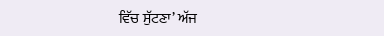ਵਿੱਚ ਸੁੱਟਣਾ’ ਅੱਜ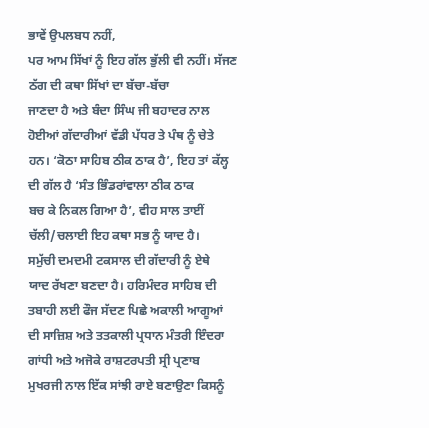ਭਾਵੇਂ ਉਪਲਬਧ ਨਹੀਂ,
ਪਰ ਆਮ ਸਿੱਖਾਂ ਨੂੰ ਇਹ ਗੱਲ ਭੁੱਲੀ ਵੀ ਨਹੀਂ। ਸੱਜਣ ਠੱਗ ਦੀ ਕਥਾ ਸਿੱਖਾਂ ਦਾ ਬੱਚਾ-ਬੱਚਾ
ਜਾਣਦਾ ਹੈ ਅਤੇ ਬੰਦਾ ਸਿੰਘ ਜੀ ਬਹਾਦਰ ਨਾਲ ਹੋਈਆਂ ਗੱਦਾਰੀਆਂ ਵੱਡੀ ਪੱਧਰ ਤੇ ਪੰਥ ਨੂੰ ਚੇਤੇ
ਹਨ। ‘ਕੋਠਾ ਸਾਹਿਬ ਠੀਕ ਠਾਕ ਹੈ’, ਇਹ ਤਾਂ ਕੱਲ੍ਹ ਦੀ ਗੱਲ ਹੈ ‘ਸੰਤ ਭਿੰਡਰਾਂਵਾਲਾ ਠੀਕ ਠਾਕ
ਬਚ ਕੇ ਨਿਕਲ ਗਿਆ ਹੈ’, ਵੀਹ ਸਾਲ ਤਾਈਂ ਚੱਲੀ/ਚਲਾਈ ਇਹ ਕਥਾ ਸਭ ਨੂੰ ਯਾਦ ਹੈ।
ਸਮੁੱਚੀ ਦਮਦਮੀ ਟਕਸਾਲ ਦੀ ਗੱਦਾਰੀ ਨੂੰ ਏਥੇ
ਯਾਦ ਰੱਖਣਾ ਬਣਦਾ ਹੈ। ਹਰਿਮੰਦਰ ਸਾਹਿਬ ਦੀ ਤਬਾਹੀ ਲਈ ਫੌਜ ਸੱਦਣ ਪਿਛੇ ਅਕਾਲੀ ਆਗੂਆਂ
ਦੀ ਸਾਜ਼ਿਸ਼ ਅਤੇ ਤਤਕਾਲੀ ਪ੍ਰਧਾਨ ਮੰਤਰੀ ਇੰਦਰਾ ਗਾਂਧੀ ਅਤੇ ਅਜੋਕੇ ਰਾਸ਼ਟਰਪਤੀ ਸ੍ਰੀ ਪ੍ਰਣਾਬ
ਮੁਖਰਜੀ ਨਾਲ ਇੱਕ ਸਾਂਝੀ ਰਾਏ ਬਣਾਉਣਾ ਕਿਸਨੂੰ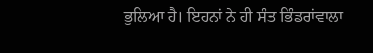ਭੁਲਿਆ ਹੈ। ਇਹਨਾਂ ਨੇ ਹੀ ਸੰਤ ਭਿੰਡਰਾਂਵਾਲਾ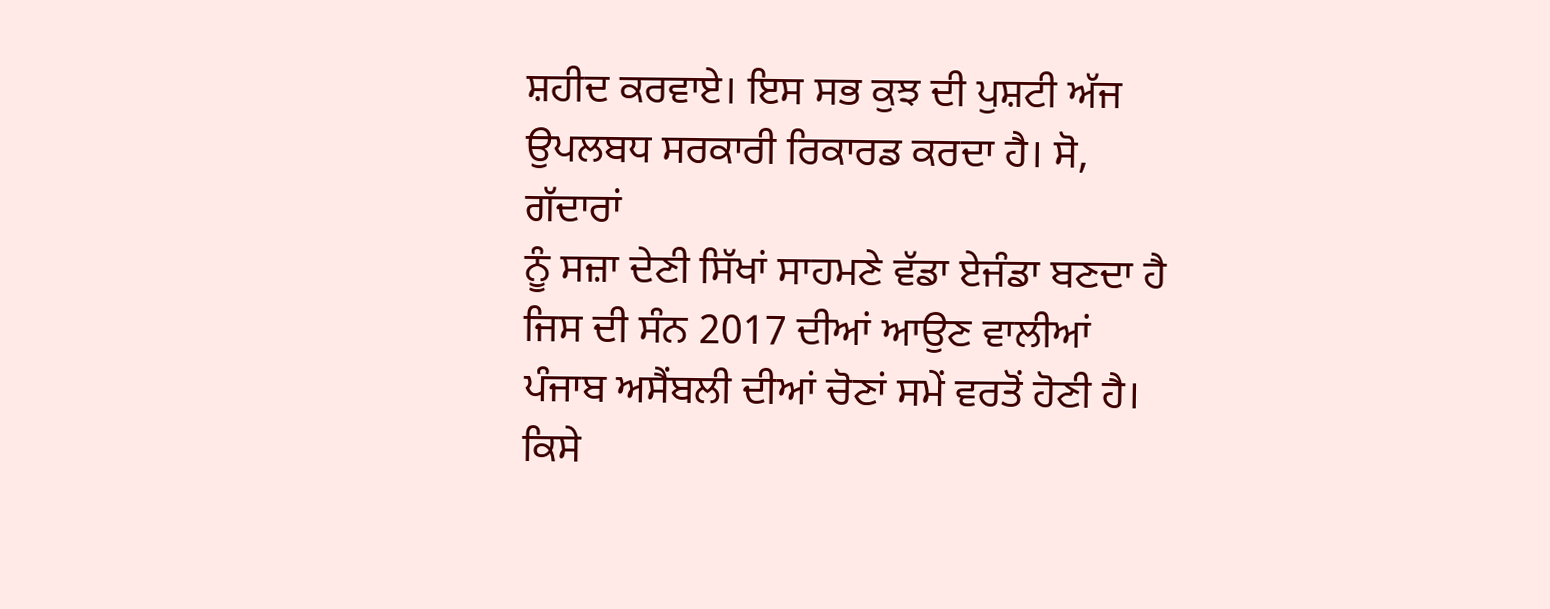ਸ਼ਹੀਦ ਕਰਵਾਏ। ਇਸ ਸਭ ਕੁਝ ਦੀ ਪੁਸ਼ਟੀ ਅੱਜ ਉਪਲਬਧ ਸਰਕਾਰੀ ਰਿਕਾਰਡ ਕਰਦਾ ਹੈ। ਸੋ, ਗੱਦਾਰਾਂ
ਨੂੰ ਸਜ਼ਾ ਦੇਣੀ ਸਿੱਖਾਂ ਸਾਹਮਣੇ ਵੱਡਾ ਏਜੰਡਾ ਬਣਦਾ ਹੈ ਜਿਸ ਦੀ ਸੰਨ 2017 ਦੀਆਂ ਆਉਣ ਵਾਲੀਆਂ
ਪੰਜਾਬ ਅਸੈਂਬਲੀ ਦੀਆਂ ਚੋਣਾਂ ਸਮੇਂ ਵਰਤੋਂ ਹੋਣੀ ਹੈ। ਕਿਸੇ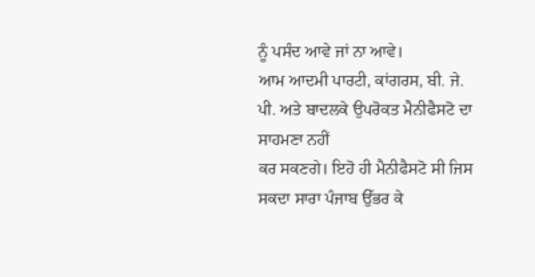ਨੂੰ ਪਸੰਦ ਆਵੇ ਜਾਂ ਨਾ ਆਵੇ।
ਆਮ ਆਦਮੀ ਪਾਰਟੀ, ਕਾਂਗਰਸ, ਬੀ. ਜੇ. ਪੀ. ਅਤੇ ਬਾਦਲਕੇ ਉਪਰੋਕਤ ਮੈਨੀਫੈਸਟੋ ਦਾ ਸਾਹਮਣਾ ਨਹੀਂ
ਕਰ ਸਕਣਗੇ। ਇਹੋ ਹੀ ਮੈਨੀਫੈਸਟੋ ਸੀ ਜਿਸ ਸਕਦਾ ਸਾਰਾ ਪੰਜਾਬ ਉੱਭਰ ਕੇ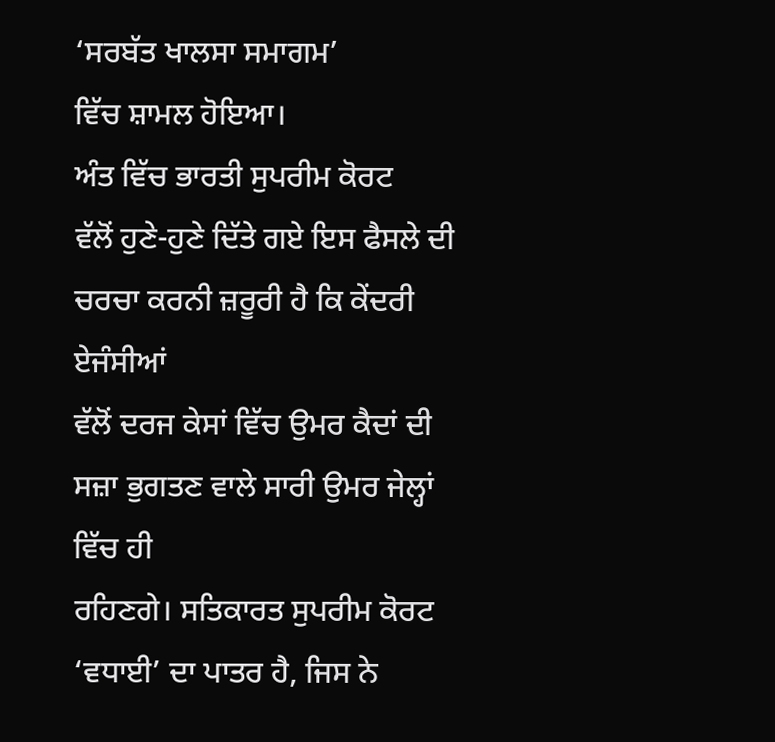‘ਸਰਬੱਤ ਖਾਲਸਾ ਸਮਾਗਮ’
ਵਿੱਚ ਸ਼ਾਮਲ ਹੋਇਆ।
ਅੰਤ ਵਿੱਚ ਭਾਰਤੀ ਸੁਪਰੀਮ ਕੋਰਟ
ਵੱਲੋਂ ਹੁਣੇ-ਹੁਣੇ ਦਿੱਤੇ ਗਏ ਇਸ ਫੈਸਲੇ ਦੀ ਚਰਚਾ ਕਰਨੀ ਜ਼ਰੂਰੀ ਹੈ ਕਿ ਕੇਂਦਰੀ ਏਜੰਸੀਆਂ
ਵੱਲੋਂ ਦਰਜ ਕੇਸਾਂ ਵਿੱਚ ਉਮਰ ਕੈਦਾਂ ਦੀ ਸਜ਼ਾ ਭੁਗਤਣ ਵਾਲੇ ਸਾਰੀ ਉਮਰ ਜੇਲ੍ਹਾਂ ਵਿੱਚ ਹੀ
ਰਹਿਣਗੇ। ਸਤਿਕਾਰਤ ਸੁਪਰੀਮ ਕੋਰਟ ‘ਵਧਾਈ’ ਦਾ ਪਾਤਰ ਹੈ, ਜਿਸ ਨੇ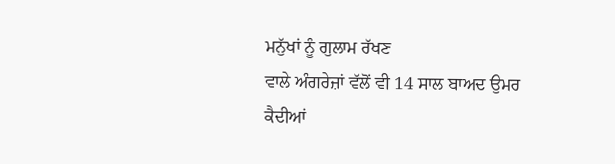ਮਨੁੱਖਾਂ ਨੂੰ ਗੁਲਾਮ ਰੱਖਣ
ਵਾਲੇ ਅੰਗਰੇਜ਼ਾਂ ਵੱਲੋਂ ਵੀ 14 ਸਾਲ ਬਾਅਦ ਉਮਰ ਕੈਦੀਆਂ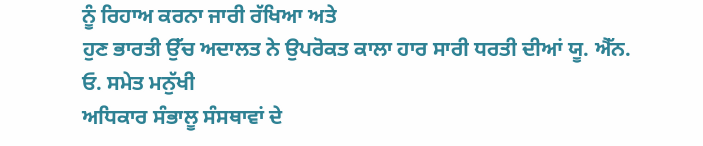ਨੂੰ ਰਿਹਾਅ ਕਰਨਾ ਜਾਰੀ ਰੱਖਿਆ ਅਤੇ
ਹੁਣ ਭਾਰਤੀ ਉੱਚ ਅਦਾਲਤ ਨੇ ਉਪਰੋਕਤ ਕਾਲਾ ਹਾਰ ਸਾਰੀ ਧਰਤੀ ਦੀਆਂ ਯੂ. ਐੱਨ. ਓ. ਸਮੇਤ ਮਨੁੱਖੀ
ਅਧਿਕਾਰ ਸੰਭਾਲੂ ਸੰਸਥਾਵਾਂ ਦੇ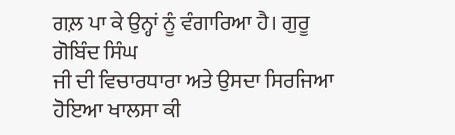ਗਲ਼ ਪਾ ਕੇ ਉਨ੍ਹਾਂ ਨੂੰ ਵੰਗਾਰਿਆ ਹੈ। ਗੁਰੂ ਗੋਬਿੰਦ ਸਿੰਘ
ਜੀ ਦੀ ਵਿਚਾਰਧਾਰਾ ਅਤੇ ਉਸਦਾ ਸਿਰਜਿਆ ਹੋਇਆ ਖਾਲਸਾ ਕੀ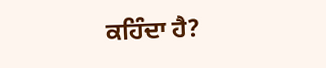ਕਹਿੰਦਾ ਹੈ?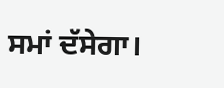ਸਮਾਂ ਦੱਸੇਗਾ।